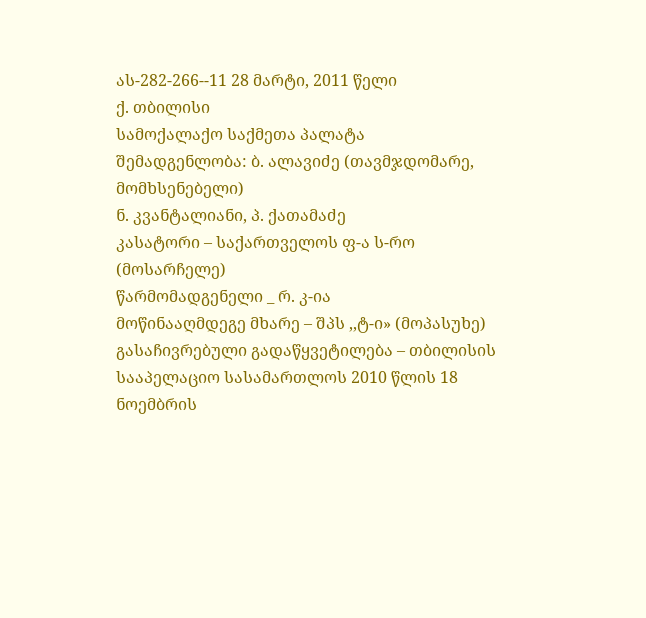ას-282-266--11 28 მარტი, 2011 წელი
ქ. თბილისი
სამოქალაქო საქმეთა პალატა
შემადგენლობა: ბ. ალავიძე (თავმჯდომარე, მომხსენებელი)
ნ. კვანტალიანი, პ. ქათამაძე
კასატორი – საქართველოს ფ-ა ს-რო (მოსარჩელე)
წარმომადგენელი _ რ. კ-ია
მოწინააღმდეგე მხარე – შპს ,,ტ-ი» (მოპასუხე)
გასაჩივრებული გადაწყვეტილება – თბილისის სააპელაციო სასამართლოს 2010 წლის 18 ნოემბრის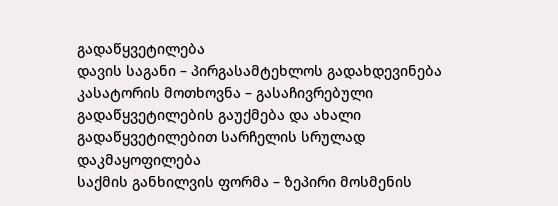გადაწყვეტილება
დავის საგანი – პირგასამტეხლოს გადახდევინება
კასატორის მოთხოვნა – გასაჩივრებული გადაწყვეტილების გაუქმება და ახალი გადაწყვეტილებით სარჩელის სრულად დაკმაყოფილება
საქმის განხილვის ფორმა – ზეპირი მოსმენის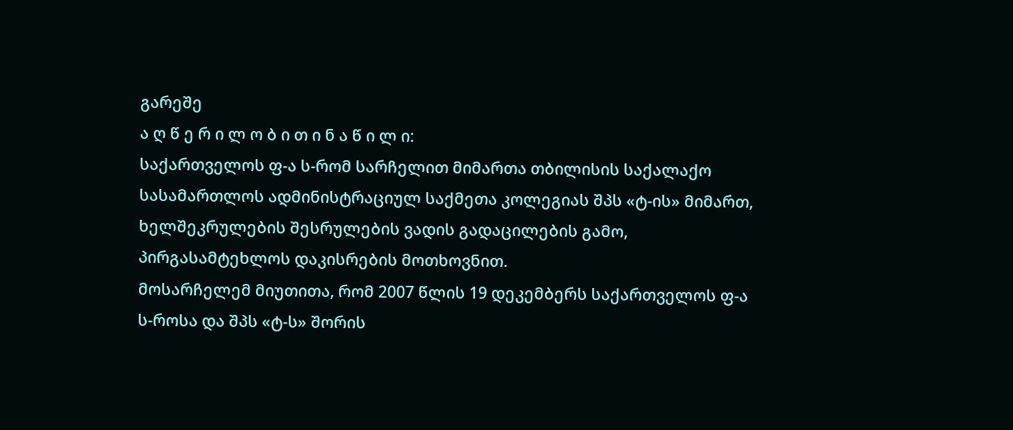გარეშე
ა ღ წ ე რ ი ლ ო ბ ი თ ი ნ ა წ ი ლ ი:
საქართველოს ფ-ა ს-რომ სარჩელით მიმართა თბილისის საქალაქო სასამართლოს ადმინისტრაციულ საქმეთა კოლეგიას შპს «ტ-ის» მიმართ, ხელშეკრულების შესრულების ვადის გადაცილების გამო, პირგასამტეხლოს დაკისრების მოთხოვნით.
მოსარჩელემ მიუთითა, რომ 2007 წლის 19 დეკემბერს საქართველოს ფ-ა ს-როსა და შპს «ტ-ს» შორის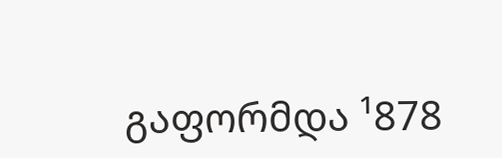გაფორმდა ¹878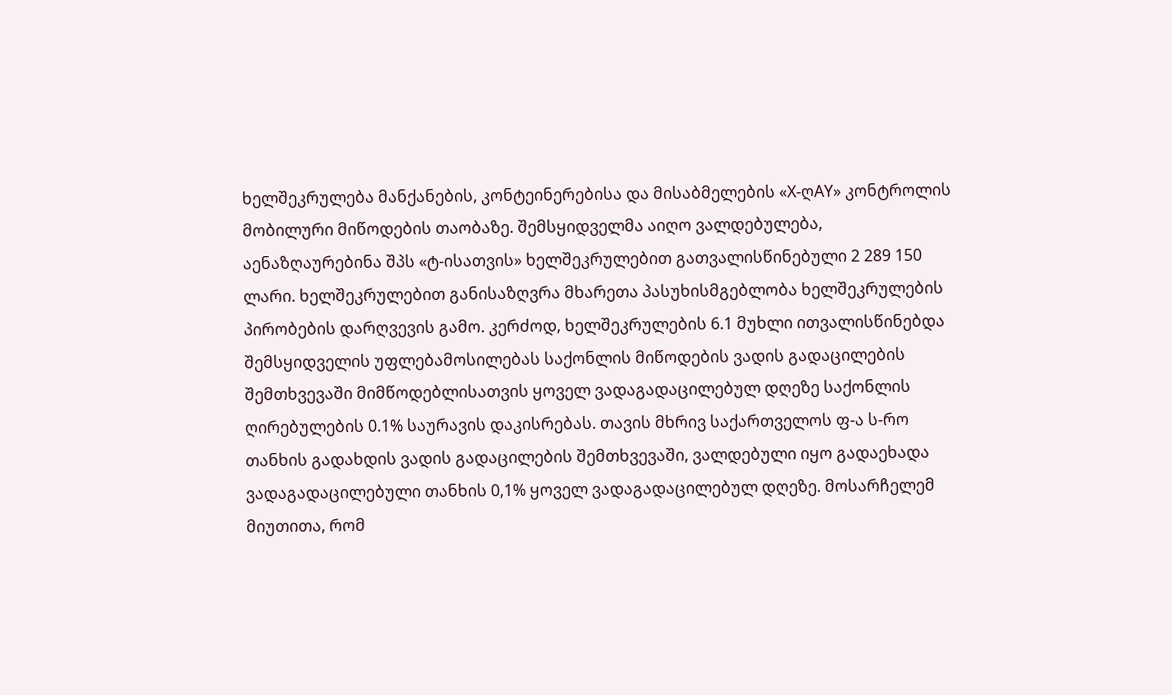ხელშეკრულება მანქანების, კონტეინერებისა და მისაბმელების «X-ღAY» კონტროლის მობილური მიწოდების თაობაზე. შემსყიდველმა აიღო ვალდებულება, აენაზღაურებინა შპს «ტ-ისათვის» ხელშეკრულებით გათვალისწინებული 2 289 150 ლარი. ხელშეკრულებით განისაზღვრა მხარეთა პასუხისმგებლობა ხელშეკრულების პირობების დარღვევის გამო. კერძოდ, ხელშეკრულების 6.1 მუხლი ითვალისწინებდა შემსყიდველის უფლებამოსილებას საქონლის მიწოდების ვადის გადაცილების შემთხვევაში მიმწოდებლისათვის ყოველ ვადაგადაცილებულ დღეზე საქონლის ღირებულების 0.1% საურავის დაკისრებას. თავის მხრივ საქართველოს ფ-ა ს-რო თანხის გადახდის ვადის გადაცილების შემთხვევაში, ვალდებული იყო გადაეხადა ვადაგადაცილებული თანხის 0,1% ყოველ ვადაგადაცილებულ დღეზე. მოსარჩელემ მიუთითა, რომ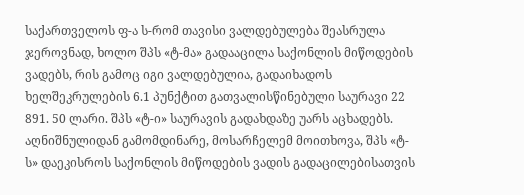საქართველოს ფ-ა ს-რომ თავისი ვალდებულება შეასრულა ჯეროვნად, ხოლო შპს «ტ-მა» გადააცილა საქონლის მიწოდების ვადებს, რის გამოც იგი ვალდებულია, გადაიხადოს ხელშეკრულების 6.1 პუნქტით გათვალისწინებული საურავი 22 891. 50 ლარი. შპს «ტ-ი» საურავის გადახდაზე უარს აცხადებს. აღნიშნულიდან გამომდინარე, მოსარჩელემ მოითხოვა, შპს «ტ-ს» დაეკისროს საქონლის მიწოდების ვადის გადაცილებისათვის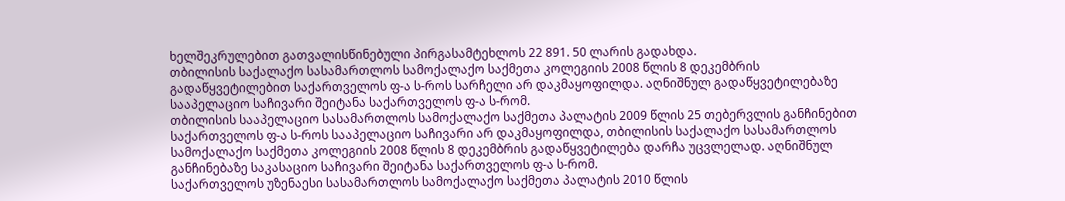ხელშეკრულებით გათვალისწინებული პირგასამტეხლოს 22 891. 50 ლარის გადახდა.
თბილისის საქალაქო სასამართლოს სამოქალაქო საქმეთა კოლეგიის 2008 წლის 8 დეკემბრის გადაწყვეტილებით საქართველოს ფ-ა ს-როს სარჩელი არ დაკმაყოფილდა. აღნიშნულ გადაწყვეტილებაზე სააპელაციო საჩივარი შეიტანა საქართველოს ფ-ა ს-რომ.
თბილისის სააპელაციო სასამართლოს სამოქალაქო საქმეთა პალატის 2009 წლის 25 თებერვლის განჩინებით საქართველოს ფ-ა ს-როს სააპელაციო საჩივარი არ დაკმაყოფილდა, თბილისის საქალაქო სასამართლოს სამოქალაქო საქმეთა კოლეგიის 2008 წლის 8 დეკემბრის გადაწყვეტილება დარჩა უცვლელად. აღნიშნულ განჩინებაზე საკასაციო საჩივარი შეიტანა საქართველოს ფ-ა ს-რომ.
საქართველოს უზენაესი სასამართლოს სამოქალაქო საქმეთა პალატის 2010 წლის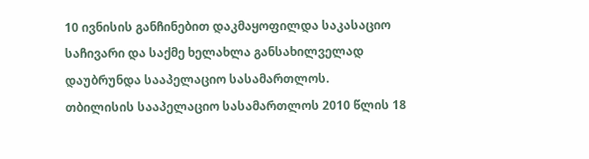10 ივნისის განჩინებით დაკმაყოფილდა საკასაციო საჩივარი და საქმე ხელახლა განსახილველად დაუბრუნდა სააპელაციო სასამართლოს.
თბილისის სააპელაციო სასამართლოს 2010 წლის 18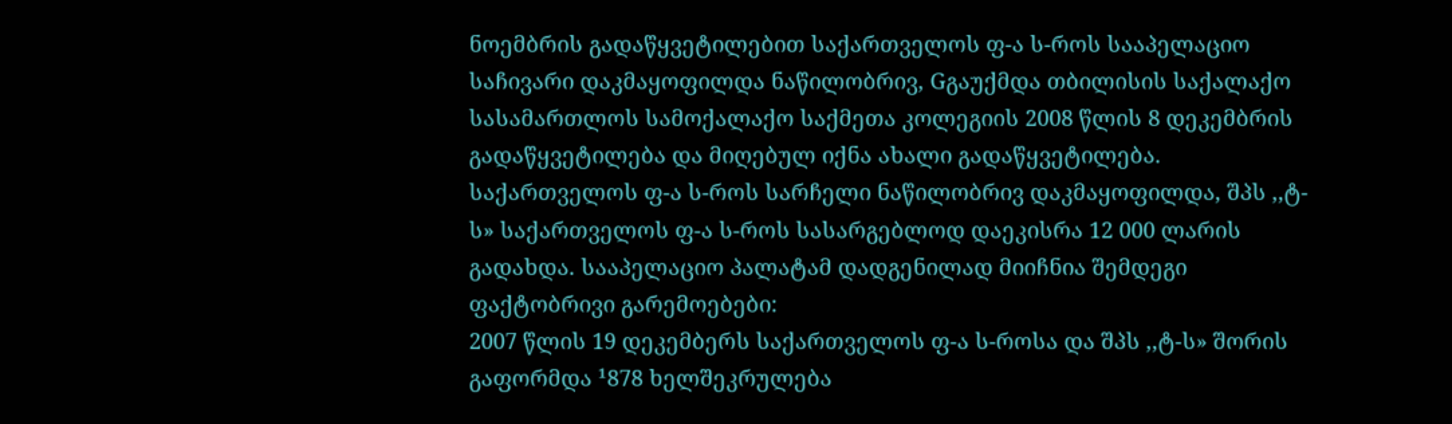ნოემბრის გადაწყვეტილებით საქართველოს ფ-ა ს-როს სააპელაციო საჩივარი დაკმაყოფილდა ნაწილობრივ, Gგაუქმდა თბილისის საქალაქო სასამართლოს სამოქალაქო საქმეთა კოლეგიის 2008 წლის 8 დეკემბრის გადაწყვეტილება და მიღებულ იქნა ახალი გადაწყვეტილება. საქართველოს ფ-ა ს-როს სარჩელი ნაწილობრივ დაკმაყოფილდა, შპს ,,ტ-ს» საქართველოს ფ-ა ს-როს სასარგებლოდ დაეკისრა 12 000 ლარის გადახდა. სააპელაციო პალატამ დადგენილად მიიჩნია შემდეგი ფაქტობრივი გარემოებები:
2007 წლის 19 დეკემბერს საქართველოს ფ-ა ს-როსა და შპს ,,ტ-ს» შორის გაფორმდა ¹878 ხელშეკრულება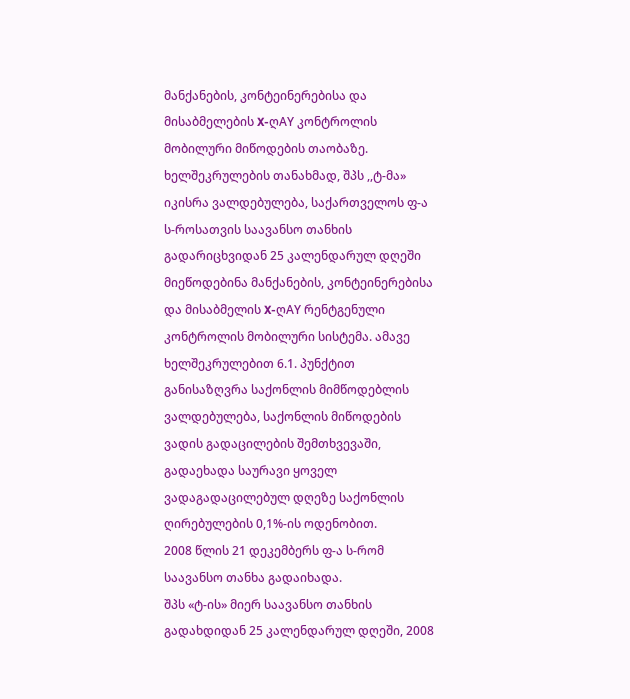მანქანების, კონტეინერებისა და მისაბმელების X-ღAY კონტროლის მობილური მიწოდების თაობაზე. ხელშეკრულების თანახმად, შპს ,,ტ-მა» იკისრა ვალდებულება, საქართველოს ფ-ა ს-როსათვის საავანსო თანხის გადარიცხვიდან 25 კალენდარულ დღეში მიეწოდებინა მანქანების, კონტეინერებისა და მისაბმელის X-ღAY რენტგენული კონტროლის მობილური სისტემა. ამავე ხელშეკრულებით 6.1. პუნქტით განისაზღვრა საქონლის მიმწოდებლის ვალდებულება, საქონლის მიწოდების ვადის გადაცილების შემთხვევაში, გადაეხადა საურავი ყოველ ვადაგადაცილებულ დღეზე საქონლის ღირებულების 0,1%-ის ოდენობით.
2008 წლის 21 დეკემბერს ფ-ა ს-რომ საავანსო თანხა გადაიხადა.
შპს «ტ-ის» მიერ საავანსო თანხის გადახდიდან 25 კალენდარულ დღეში, 2008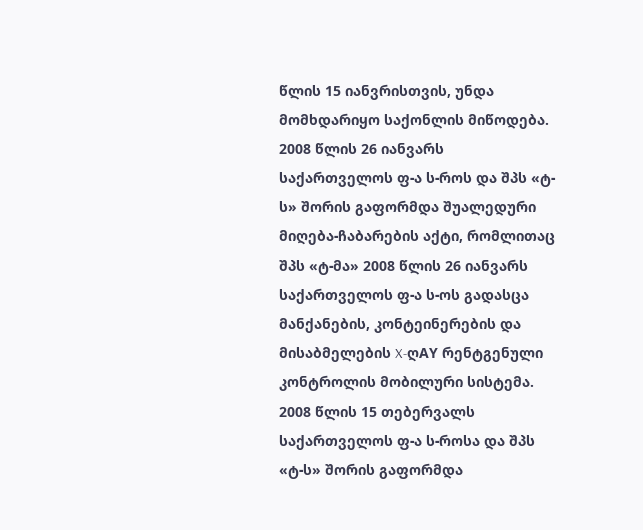წლის 15 იანვრისთვის, უნდა მომხდარიყო საქონლის მიწოდება.
2008 წლის 26 იანვარს საქართველოს ფ-ა ს-როს და შპს «ტ-ს» შორის გაფორმდა შუალედური მიღება-ჩაბარების აქტი, რომლითაც შპს «ტ-მა» 2008 წლის 26 იანვარს საქართველოს ფ-ა ს-ოს გადასცა მანქანების, კონტეინერების და მისაბმელების X-ღAY რენტგენული კონტროლის მობილური სისტემა.
2008 წლის 15 თებერვალს საქართველოს ფ-ა ს-როსა და შპს «ტ-ს» შორის გაფორმდა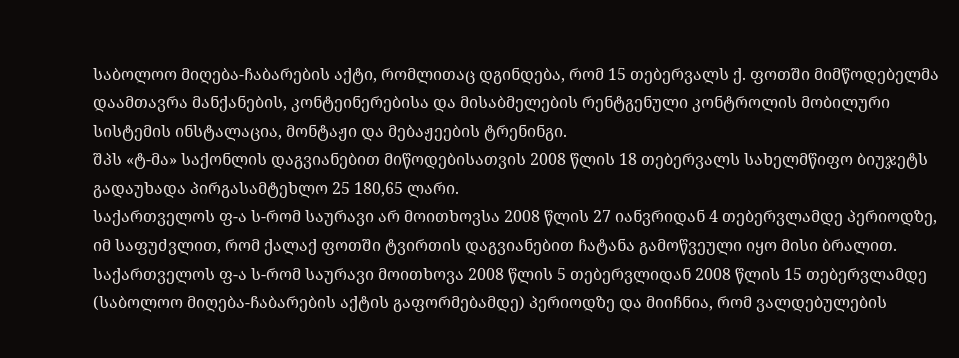საბოლოო მიღება-ჩაბარების აქტი, რომლითაც დგინდება, რომ 15 თებერვალს ქ. ფოთში მიმწოდებელმა დაამთავრა მანქანების, კონტეინერებისა და მისაბმელების რენტგენული კონტროლის მობილური სისტემის ინსტალაცია, მონტაჟი და მებაჟეების ტრენინგი.
შპს «ტ-მა» საქონლის დაგვიანებით მიწოდებისათვის 2008 წლის 18 თებერვალს სახელმწიფო ბიუჯეტს გადაუხადა პირგასამტეხლო 25 180,65 ლარი.
საქართველოს ფ-ა ს-რომ საურავი არ მოითხოვსა 2008 წლის 27 იანვრიდან 4 თებერვლამდე პერიოდზე, იმ საფუძვლით, რომ ქალაქ ფოთში ტვირთის დაგვიანებით ჩატანა გამოწვეული იყო მისი ბრალით.
საქართველოს ფ-ა ს-რომ საურავი მოითხოვა 2008 წლის 5 თებერვლიდან 2008 წლის 15 თებერვლამდე (საბოლოო მიღება-ჩაბარების აქტის გაფორმებამდე) პერიოდზე და მიიჩნია, რომ ვალდებულების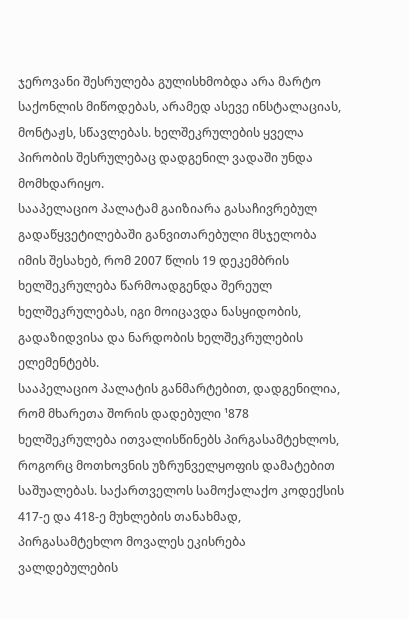ჯეროვანი შესრულება გულისხმობდა არა მარტო საქონლის მიწოდებას, არამედ ასევე ინსტალაციას, მონტაჟს, სწავლებას. ხელშეკრულების ყველა პირობის შესრულებაც დადგენილ ვადაში უნდა მომხდარიყო.
სააპელაციო პალატამ გაიზიარა გასაჩივრებულ გადაწყვეტილებაში განვითარებული მსჯელობა იმის შესახებ, რომ 2007 წლის 19 დეკემბრის ხელშეკრულება წარმოადგენდა შერეულ ხელშეკრულებას, იგი მოიცავდა ნასყიდობის, გადაზიდვისა და ნარდობის ხელშეკრულების ელემენტებს.
სააპელაციო პალატის განმარტებით, დადგენილია, რომ მხარეთა შორის დადებული ¹878 ხელშეკრულება ითვალისწინებს პირგასამტეხლოს, როგორც მოთხოვნის უზრუნველყოფის დამატებით საშუალებას. საქართველოს სამოქალაქო კოდექსის 417-ე და 418-ე მუხლების თანახმად, პირგასამტეხლო მოვალეს ეკისრება ვალდებულების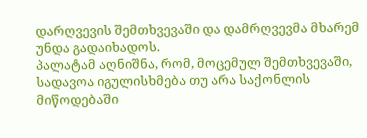დარღვევის შემთხვევაში და დამრღვევმა მხარემ უნდა გადაიხადოს.
პალატამ აღნიშნა, რომ, მოცემულ შემთხვევაში, სადავოა იგულისხმება თუ არა საქონლის მიწოდებაში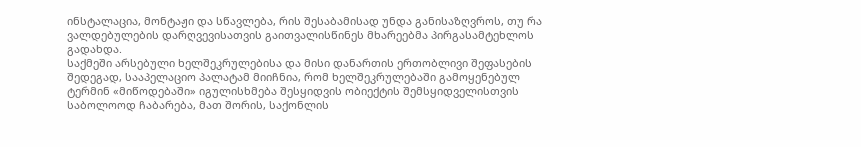ინსტალაცია, მონტაჟი და სწავლება, რის შესაბამისად უნდა განისაზღვროს, თუ რა ვალდებულების დარღვევისათვის გაითვალისწინეს მხარეებმა პირგასამტეხლოს გადახდა.
საქმეში არსებული ხელშეკრულებისა და მისი დანართის ერთობლივი შეფასების შედეგად, სააპელაციო პალატამ მიიჩნია, რომ ხელშეკრულებაში გამოყენებულ ტერმინ «მიწოდებაში» იგულისხმება შესყიდვის ობიექტის შემსყიდველისთვის საბოლოოდ ჩაბარება, მათ შორის, საქონლის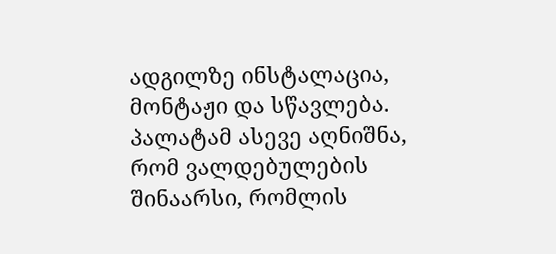ადგილზე ინსტალაცია, მონტაჟი და სწავლება. პალატამ ასევე აღნიშნა, რომ ვალდებულების შინაარსი, რომლის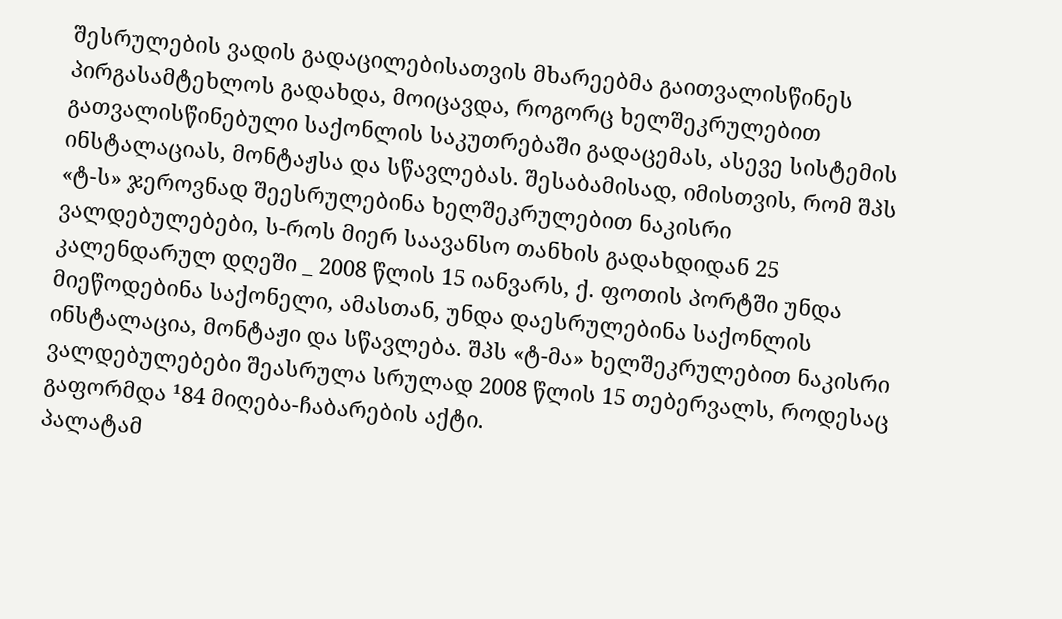შესრულების ვადის გადაცილებისათვის მხარეებმა გაითვალისწინეს პირგასამტეხლოს გადახდა, მოიცავდა, როგორც ხელშეკრულებით გათვალისწინებული საქონლის საკუთრებაში გადაცემას, ასევე სისტემის ინსტალაციას, მონტაჟსა და სწავლებას. შესაბამისად, იმისთვის, რომ შპს «ტ-ს» ჯეროვნად შეესრულებინა ხელშეკრულებით ნაკისრი ვალდებულებები, ს-როს მიერ საავანსო თანხის გადახდიდან 25 კალენდარულ დღეში _ 2008 წლის 15 იანვარს, ქ. ფოთის პორტში უნდა მიეწოდებინა საქონელი, ამასთან, უნდა დაესრულებინა საქონლის ინსტალაცია, მონტაჟი და სწავლება. შპს «ტ-მა» ხელშეკრულებით ნაკისრი ვალდებულებები შეასრულა სრულად 2008 წლის 15 თებერვალს, როდესაც გაფორმდა ¹84 მიღება-ჩაბარების აქტი.
პალატამ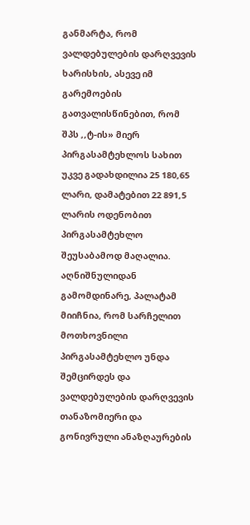განმარტა, რომ ვალდებულების დარღვევის ხარისხის, ასევე იმ გარემოების გათვალისწინებით, რომ შპს ,,ტ-ის» მიერ პირგასამტეხლოს სახით უკვე გადახდილია 25 180,65 ლარი, დამატებით 22 891,5 ლარის ოდენობით პირგასამტეხლო შეუსაბამოდ მაღალია. აღნიშნულიდან გამომდინარე, პალატამ მიიჩნია, რომ სარჩელით მოთხოვნილი პირგასამტეხლო უნდა შემცირდეს და ვალდებულების დარღვევის თანაზომიერი და გონივრული ანაზღაურების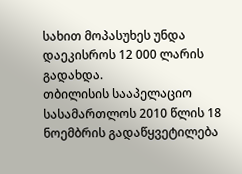სახით მოპასუხეს უნდა დაეკისროს 12 000 ლარის გადახდა.
თბილისის სააპელაციო სასამართლოს 2010 წლის 18 ნოემბრის გადაწყვეტილება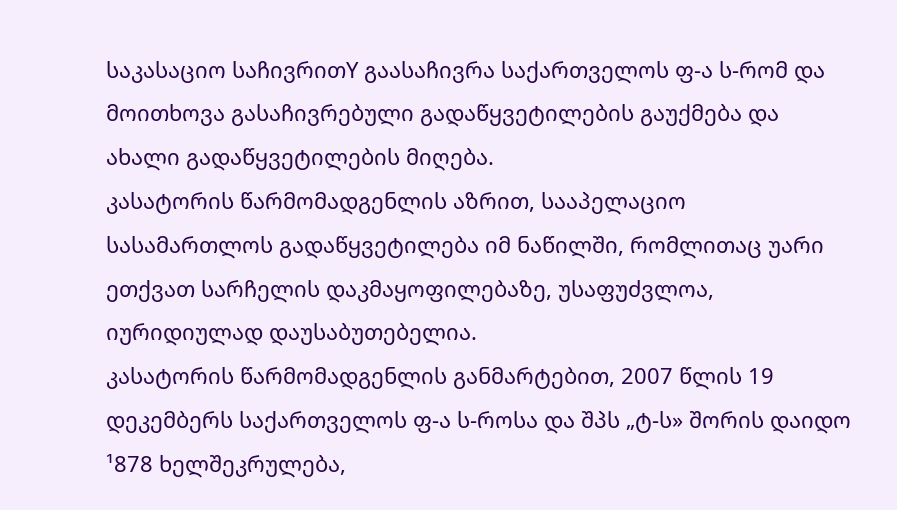საკასაციო საჩივრითY გაასაჩივრა საქართველოს ფ-ა ს-რომ და მოითხოვა გასაჩივრებული გადაწყვეტილების გაუქმება და ახალი გადაწყვეტილების მიღება.
კასატორის წარმომადგენლის აზრით, სააპელაციო სასამართლოს გადაწყვეტილება იმ ნაწილში, რომლითაც უარი ეთქვათ სარჩელის დაკმაყოფილებაზე, უსაფუძვლოა, იურიდიულად დაუსაბუთებელია.
კასატორის წარმომადგენლის განმარტებით, 2007 წლის 19 დეკემბერს საქართველოს ფ-ა ს-როსა და შპს „ტ-ს» შორის დაიდო ¹878 ხელშეკრულება,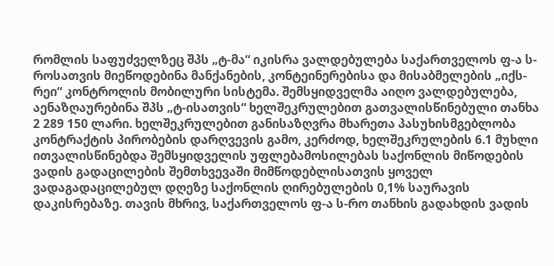რომლის საფუძველზეც შპს „ტ-მა“ იკისრა ვალდებულება საქართველოს ფ-ა ს-როსათვის მიეწოდებინა მანქანების, კონტეინერებისა და მისაბმელების „იქს-რეი“ კონტროლის მობილური სისტემა. შემსყიდველმა აიღო ვალდებულება, აენაზღაურებინა შპს „ტ-ისათვის“ ხელშეკრულებით გათვალისწინებული თანხა 2 289 150 ლარი. ხელშეკრულებით განისაზღვრა მხარეთა პასუხისმგებლობა კონტრაქტის პირობების დარღვევის გამო, კერძოდ, ხელშეკრულების 6.1 მუხლი ითვალისწინებდა შემსყიდველის უფლებამოსილებას საქონლის მიწოდების ვადის გადაცილების შემთხვევაში მიმწოდებლისათვის ყოველ ვადაგადაცილებულ დღეზე საქონლის ღირებულების 0,1% საურავის დაკისრებაზე. თავის მხრივ, საქართველოს ფ-ა ს-რო თანხის გადახდის ვადის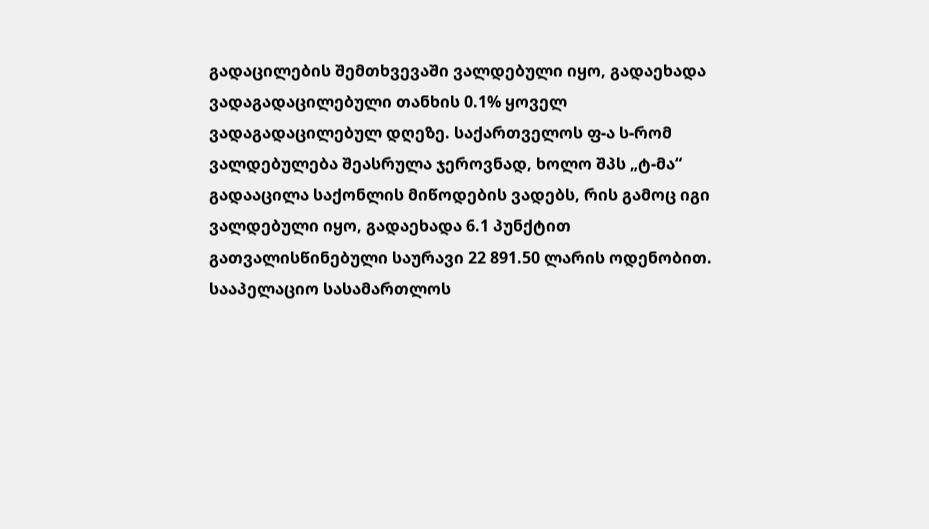გადაცილების შემთხვევაში ვალდებული იყო, გადაეხადა ვადაგადაცილებული თანხის 0.1% ყოველ ვადაგადაცილებულ დღეზე. საქართველოს ფ-ა ს-რომ ვალდებულება შეასრულა ჯეროვნად, ხოლო შპს „ტ-მა“ გადააცილა საქონლის მიწოდების ვადებს, რის გამოც იგი ვალდებული იყო, გადაეხადა 6.1 პუნქტით გათვალისწინებული საურავი 22 891.50 ლარის ოდენობით. სააპელაციო სასამართლოს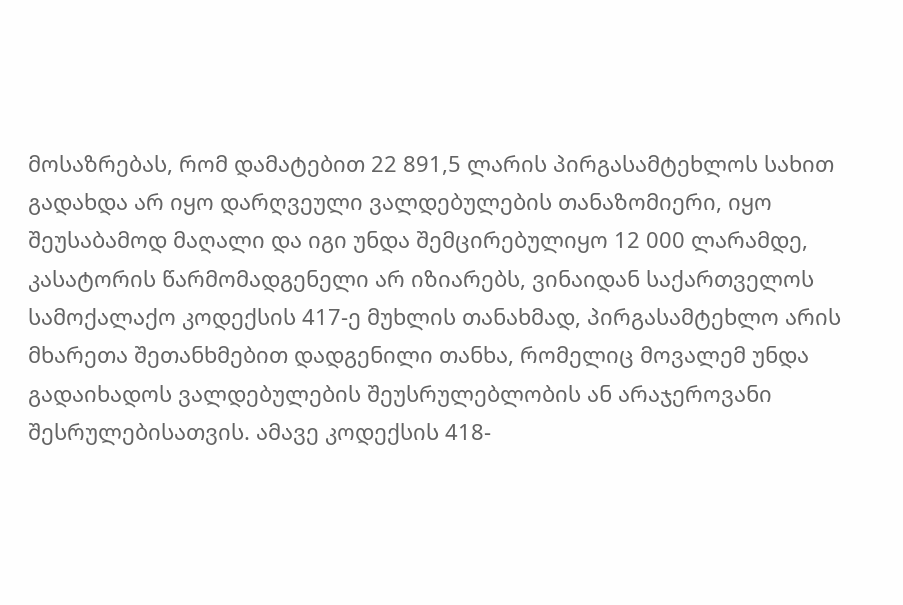მოსაზრებას, რომ დამატებით 22 891,5 ლარის პირგასამტეხლოს სახით გადახდა არ იყო დარღვეული ვალდებულების თანაზომიერი, იყო შეუსაბამოდ მაღალი და იგი უნდა შემცირებულიყო 12 000 ლარამდე, კასატორის წარმომადგენელი არ იზიარებს, ვინაიდან საქართველოს სამოქალაქო კოდექსის 417-ე მუხლის თანახმად, პირგასამტეხლო არის მხარეთა შეთანხმებით დადგენილი თანხა, რომელიც მოვალემ უნდა გადაიხადოს ვალდებულების შეუსრულებლობის ან არაჯეროვანი შესრულებისათვის. ამავე კოდექსის 418-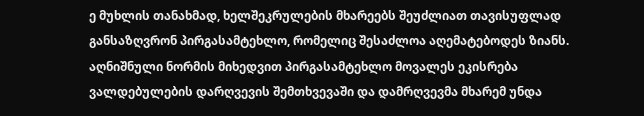ე მუხლის თანახმად, ხელშეკრულების მხარეებს შეუძლიათ თავისუფლად განსაზღვრონ პირგასამტეხლო, რომელიც შესაძლოა აღემატებოდეს ზიანს. აღნიშნული ნორმის მიხედვით პირგასამტეხლო მოვალეს ეკისრება ვალდებულების დარღვევის შემთხვევაში და დამრღვევმა მხარემ უნდა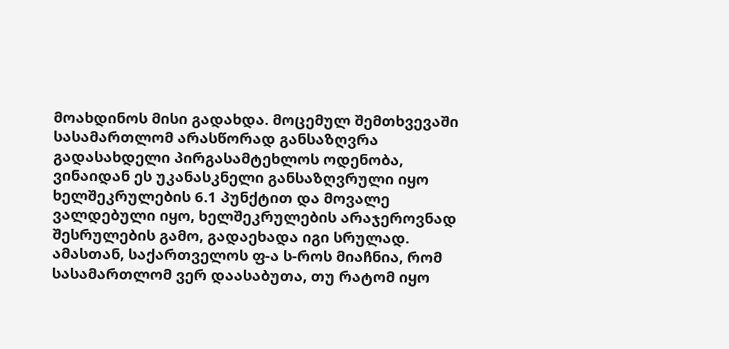მოახდინოს მისი გადახდა. მოცემულ შემთხვევაში სასამართლომ არასწორად განსაზღვრა გადასახდელი პირგასამტეხლოს ოდენობა, ვინაიდან ეს უკანასკნელი განსაზღვრული იყო ხელშეკრულების 6.1 პუნქტით და მოვალე ვალდებული იყო, ხელშეკრულების არაჯეროვნად შესრულების გამო, გადაეხადა იგი სრულად. ამასთან, საქართველოს ფ-ა ს-როს მიაჩნია, რომ სასამართლომ ვერ დაასაბუთა, თუ რატომ იყო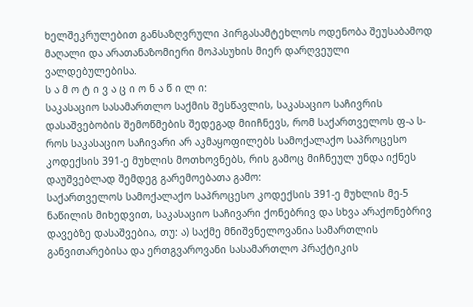ხელშეკრულებით განსაზღვრული პირგასამტეხლოს ოდენობა შეუსაბამოდ მაღალი და არათანაზომიერი მოპასუხის მიერ დარღვეული ვალდებულებისა.
ს ა მ ო ტ ი ვ ა ც ი ო ნ ა წ ი ლ ი:
საკასაციო სასამართლო საქმის შესწავლის, საკასაციო საჩივრის დასაშვებობის შემოწმების შედეგად მიიჩნევს, რომ საქართველოს ფ-ა ს-როს საკასაციო საჩივარი არ აკმაყოფილებს სამოქალაქო საპროცესო კოდექსის 391-ე მუხლის მოთხოვნებს, რის გამოც მიჩნეულ უნდა იქნეს დაუშვებლად შემდეგ გარემოებათა გამო:
საქართველოს სამოქალაქო საპროცესო კოდექსის 391-ე მუხლის მე-5 ნაწილის მიხედვით, საკასაციო საჩივარი ქონებრივ და სხვა არაქონებრივ დავებზე დასაშვებია, თუ: ა) საქმე მნიშვნელოვანია სამართლის განვითარებისა და ერთგვაროვანი სასამართლო პრაქტიკის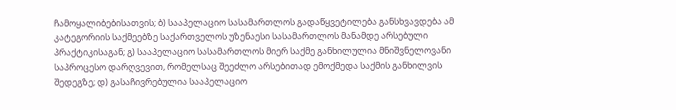ჩამოყალიბებისათვის; ბ) სააპელაციო სასამართლოს გადაწყვეტილება განსხვავდება ამ კატეგორიის საქმეებზე საქართველოს უზენაესი სასამართლოს მანამდე არსებული პრაქტიკისაგან; გ) სააპელაციო სასამართლოს მიერ საქმე განხილულია მნიშვნელოვანი საპროცესო დარღვევით, რომელსაც შეეძლო არსებითად ემოქმედა საქმის განხილვის შედეგზე; დ) გასაჩივრებულია სააპელაციო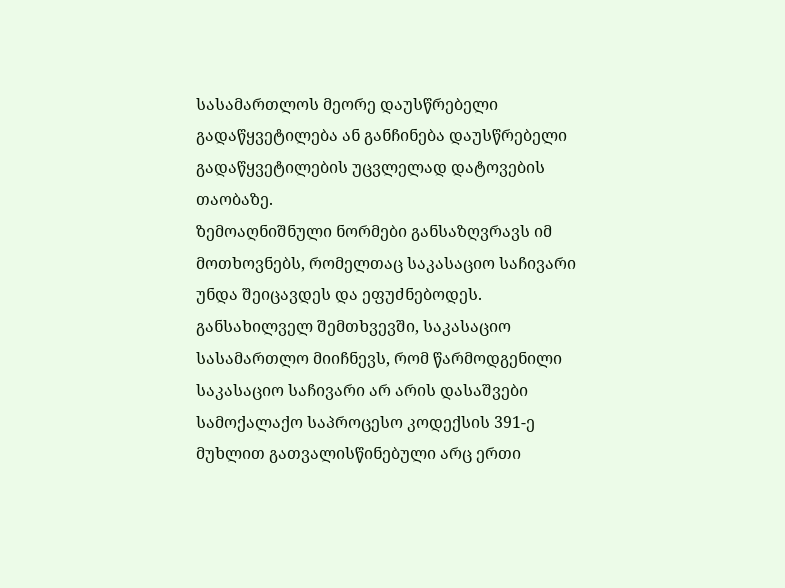სასამართლოს მეორე დაუსწრებელი გადაწყვეტილება ან განჩინება დაუსწრებელი გადაწყვეტილების უცვლელად დატოვების თაობაზე.
ზემოაღნიშნული ნორმები განსაზღვრავს იმ მოთხოვნებს, რომელთაც საკასაციო საჩივარი უნდა შეიცავდეს და ეფუძნებოდეს.
განსახილველ შემთხვევში, საკასაციო სასამართლო მიიჩნევს, რომ წარმოდგენილი საკასაციო საჩივარი არ არის დასაშვები სამოქალაქო საპროცესო კოდექსის 391-ე მუხლით გათვალისწინებული არც ერთი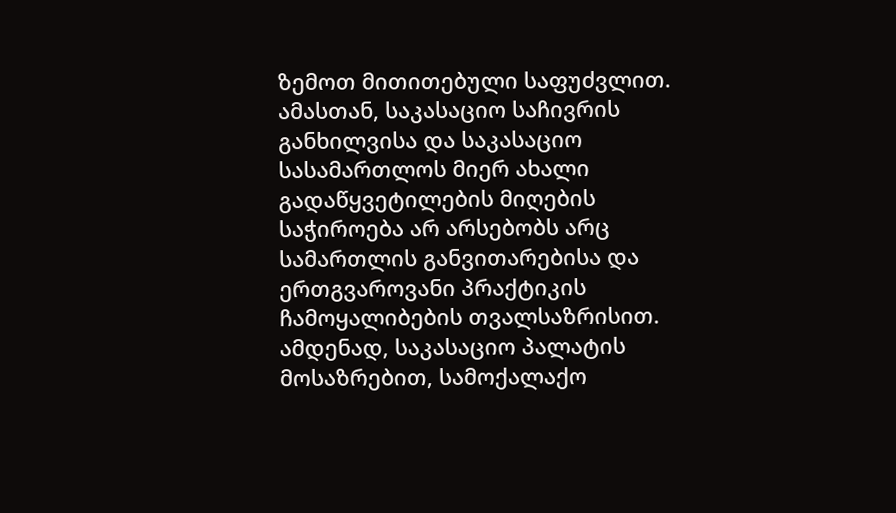ზემოთ მითითებული საფუძვლით. ამასთან, საკასაციო საჩივრის განხილვისა და საკასაციო სასამართლოს მიერ ახალი გადაწყვეტილების მიღების საჭიროება არ არსებობს არც სამართლის განვითარებისა და ერთგვაროვანი პრაქტიკის ჩამოყალიბების თვალსაზრისით.
ამდენად, საკასაციო პალატის მოსაზრებით, სამოქალაქო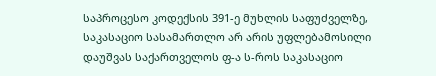საპროცესო კოდექსის 391-ე მუხლის საფუძველზე, საკასაციო სასამართლო არ არის უფლებამოსილი დაუშვას საქართველოს ფ-ა ს-როს საკასაციო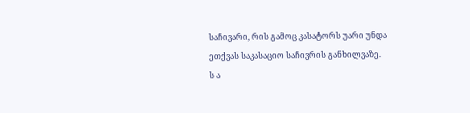საჩივარი, რის გამოც კასატორს უარი უნდა ეთქვას საკასაციო საჩივრის განხილვაზე.
ს ა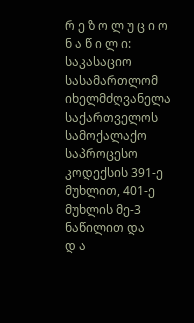რ ე ზ ო ლ უ ც ი ო ნ ა წ ი ლ ი:
საკასაციო სასამართლომ იხელმძღვანელა საქართველოს სამოქალაქო საპროცესო კოდექსის 391-ე მუხლით, 401-ე მუხლის მე-3 ნაწილით და
დ ა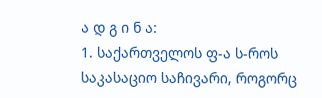ა დ გ ი ნ ა:
1. საქართველოს ფ-ა ს-როს საკასაციო საჩივარი, როგორც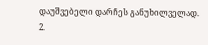დაუშვებელი დარჩეს განუხილველად.
2.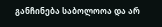განჩინება საბოლოოა და არ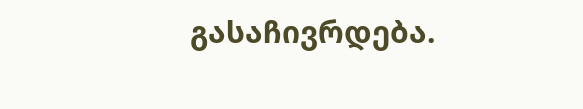გასაჩივრდება.